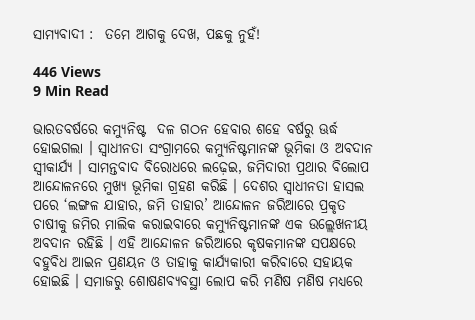ସାମ୍ୟବାଦୀ :  ତମେ ଆଗକୁ ଦେଖ, ପଛକୁ ନୁହଁ!

446 Views
9 Min Read

ଭାରତବର୍ଷରେ କମ୍ୟୁନିଷ୍ଟ  ଦଳ ଗଠନ ହେବାର ଶହେ ବର୍ଷରୁ ଊର୍ଦ୍ଧ ହୋଇଗଲା । ସ୍ୱାଧୀନତା ସଂଗ୍ରାମରେ କମ୍ୟୁନିଷ୍ଟମାନଙ୍କ ଭୂମିକା ଓ ଅବଦାନ ସ୍ୱୀକାର୍ଯ୍ୟ । ସାମନ୍ତବାଦ ବିରୋଧରେ ଲଢ଼େଇ, ଜମିଦାରୀ ପ୍ରଥାର ବିଲୋପ ଆନ୍ଦୋଳନରେ ମୁଖ୍ୟ ଭୂମିକା ଗ୍ରହଣ କରିଛି । ଦେଶର ସ୍ୱାଧୀନତା ହାସଲ ପରେ ‘ଲଙ୍ଗଳ ଯାହାର, ଜମି ତାହାର’ ଆନ୍ଦୋଳନ ଜରିଆରେ ପ୍ରକୃତ ଚାଷୀକୁ ଜମିର ମାଲିକ କରାଇବାରେ କମ୍ୟୁନିଷ୍ଟମାନଙ୍କ ଏକ ଉଲ୍ଲେଖନୀୟ ଅବଦାନ ରହିଛି । ଏହି ଆନ୍ଦୋଳନ ଜରିଆରେ କୃଷକମାନଙ୍କ ସପକ୍ଷରେ ବହୁବିଧ ଆଇନ ପ୍ରଣୟନ ଓ ତାହାକୁ କାର୍ଯ୍ୟକାରୀ କରିବାରେ ସହାୟକ ହୋଇଛି । ସମାଜରୁ ଶୋଷଣବ୍ୟବସ୍ଥା ଲୋପ କରି ମଣିଷ ମଣିଷ ମଧ୍ୟରେ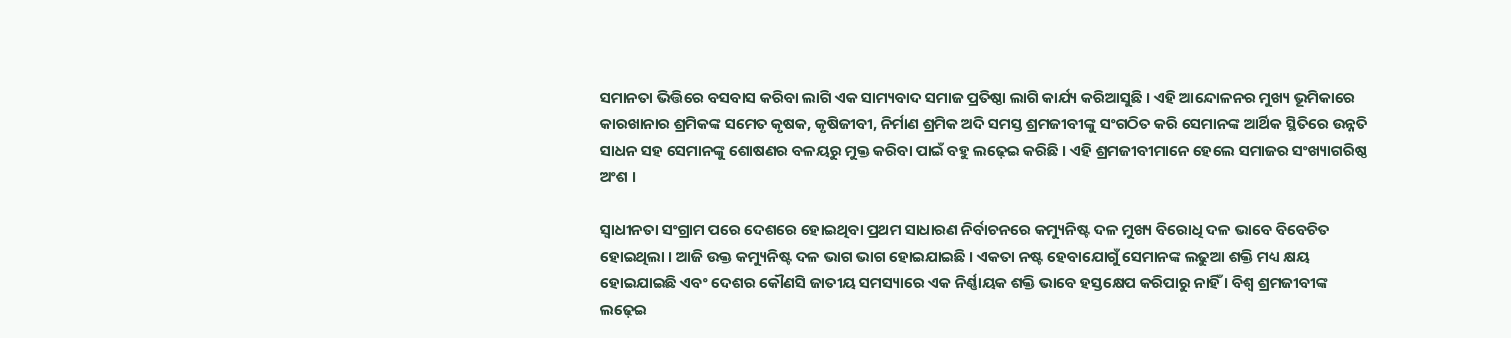ସମାନତା ଭିତ୍ତିରେ ବସବାସ କରିବା ଲାଗି ଏକ ସାମ୍ୟବାଦ ସମାଜ ପ୍ରତିଷ୍ଠା ଲାଗି କାର୍ଯ୍ୟ କରିଆସୁଛି । ଏହି ଆନ୍ଦୋଳନର ମୁଖ୍ୟ ଭୂମିକାରେ କାରଖାନାର ଶ୍ରମିକଙ୍କ ସମେତ କୃଷକ, କୃଷିଜୀବୀ, ନିର୍ମାଣ ଶ୍ରମିକ ଅଦି ସମସ୍ତ ଶ୍ରମଜୀବୀଙ୍କୁ ସଂଗଠିତ କରି ସେମାନଙ୍କ ଆର୍ଥିକ ସ୍ଥିତିରେ ଉନ୍ନତି ସାଧନ ସହ ସେମାନଙ୍କୁ ଶୋଷଣର ବଳୟରୁ ମୁକ୍ତ କରିବା ପାଇଁ ବହୁ ଲଢ଼େଇ କରିଛି । ଏହି ଶ୍ରମଜୀବୀମାନେ ହେଲେ ସମାଜର ସଂଖ୍ୟାଗରିଷ୍ଠ ଅଂଶ ।

ସ୍ୱାଧୀନତା ସଂଗ୍ରାମ ପରେ ଦେଶରେ ହୋଇଥିବା ପ୍ରଥମ ସାଧାରଣ ନିର୍ବାଚନରେ କମ୍ୟୁନିଷ୍ଟ ଦଳ ମୁଖ୍ୟ ବିରୋଧି ଦଳ ଭାବେ ବିବେଚିତ ହୋଇଥିଲା । ଆଜି ଉକ୍ତ କମ୍ୟୁନିଷ୍ଟ ଦଳ ଭାଗ ଭାଗ ହୋଇଯାଇଛି । ଏକତା ନଷ୍ଟ ହେବାଯୋଗୁଁ ସେମାନଙ୍କ ଲଢୁଆ ଶକ୍ତି ମଧ୍ୟ କ୍ଷୟ ହୋଇଯାଇଛି ଏବଂ ଦେଶର କୌଣସି ଜାତୀୟ ସମସ୍ୟାରେ ଏକ ନିର୍ଣ୍ଣାୟକ ଶକ୍ତି ଭାବେ ହସ୍ତକ୍ଷେପ କରିପାରୁ ନାହିଁ । ବିଶ୍ୱ ଶ୍ରମଜୀବୀଙ୍କ ଲଢ଼େଇ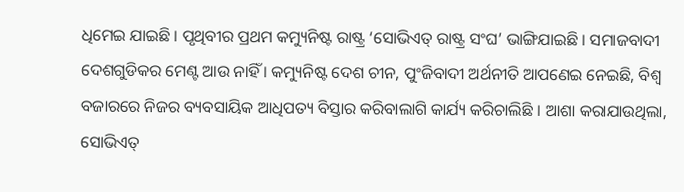ଧିମେଇ ଯାଇଛି । ପୃଥିବୀର ପ୍ରଥମ କମ୍ୟୁନିଷ୍ଟ ରାଷ୍ଟ୍ର ‘ସୋଭିଏତ୍ ରାଷ୍ଟ୍ର ସଂଘ’ ଭାଙ୍ଗିଯାଇଛି । ସମାଜବାଦୀ ଦେଶଗୁଡିକର ମେଣ୍ଟ ଆଉ ନାହିଁ । କମ୍ୟୁନିଷ୍ଟ ଦେଶ ଚୀନ, ପୁଂଜିବାଦୀ ଅର୍ଥନୀତି ଆପଣେଇ ନେଇଛି, ବିଶ୍ୱ ବଜାରରେ ନିଜର ବ୍ୟବସାୟିକ ଆଧିପତ୍ୟ ବିସ୍ତାର କରିବାଲାଗି କାର୍ଯ୍ୟ କରିଚାଲିଛି । ଆଶା କରାଯାଉଥିଲା, ସୋଭିଏତ୍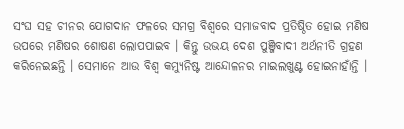ସଂଘ ସହ ଚୀନର ଯୋଗଦାନ ଫଳରେ ସମଗ୍ର ବିଶ୍ୱରେ ସମାଜବାଦ ପ୍ରତିଷ୍ଠିତ ହୋଇ ମଣିଷ ଉପରେ ମଣିଷର ଶୋଷଣ ଲୋପପାଇବ । କିନ୍ତୁ ଉଭୟ ଦେଶ ପୁଞ୍ଜିବାଦୀ ଅର୍ଥନୀତି ଗ୍ରହଣ କରିନେଇଛନ୍ତି । ସେମାନେ ଆଉ ବିଶ୍ୱ କମ୍ୟୁନିଷ୍ଟ ଆନ୍ଦୋଳନର ମାଇଲଖୁଣ୍ଟ ହୋଇନାହାଁନ୍ତି ।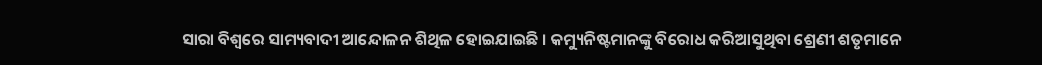ସାରା ବିଶ୍ୱରେ ସାମ୍ୟବାଦୀ ଆନ୍ଦୋଳନ ଶିଥିଳ ହୋଇଯାଇଛି । କମ୍ୟୁନିଷ୍ଟମାନଙ୍କୁ ବିରୋଧ କରିଆସୁଥିବା ଶ୍ରେଣୀ ଶତୃମାନେ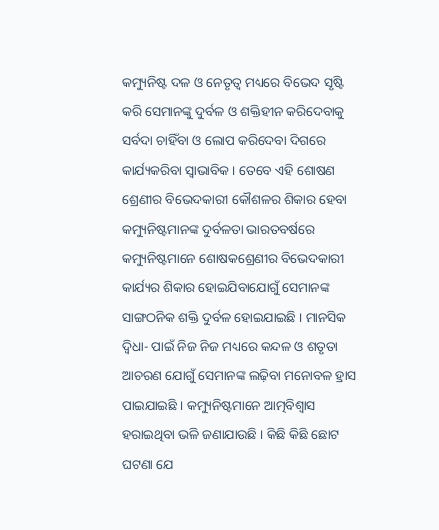କମ୍ୟୁନିଷ୍ଟ ଦଳ ଓ ନେତୃତ୍ୱ ମଧ୍ୟରେ ବିଭେଦ ସୃଷ୍ଟି କରି ସେମାନଙ୍କୁ ଦୁର୍ବଳ ଓ ଶକ୍ତିହୀନ କରିଦେବାକୁ ସର୍ବଦା ଚାହିଁବା ଓ ଲୋପ କରିଦେବା ଦିଗରେ କାର୍ଯ୍ୟକରିବା ସ୍ୱାଭାବିକ । ତେବେ ଏହି ଶୋଷଣ ଶ୍ରେଣୀର ବିଭେଦକାରୀ କୌଶଳର ଶିକାର ହେବା କମ୍ୟୁନିଷ୍ଟମାନଙ୍କ ଦୁର୍ବଳତା ଭାରତବର୍ଷରେ କମ୍ୟୁନିଷ୍ଟମାନେ ଶୋଷକଶ୍ରେଣୀର ବିଭେଦକାରୀ କାର୍ଯ୍ୟର ଶିକାର ହୋଇଯିବାଯୋଗୁଁ ସେମାନଙ୍କ ସାଙ୍ଗଠନିକ ଶକ୍ତି ଦୁର୍ବଳ ହୋଇଯାଇଛି । ମାନସିକ ଦ୍ୱିଧା- ପାଇଁ ନିଜ ନିଜ ମଧ୍ୟରେ କନ୍ଦଳ ଓ ଶତୃତା ଆଚରଣ ଯୋଗୁଁ ସେମାନଙ୍କ ଲଢ଼ିବା ମନୋବଳ ହ୍ରାସ ପାଇଯାଇଛି । କମ୍ୟୁନିଷ୍ଟମାନେ ଆତ୍ମବିଶ୍ୱାସ ହରାଇଥିବା ଭଳି ଜଣାଯାଉଛି । କିଛି କିଛି ଛୋଟ ଘଟଣା ଯେ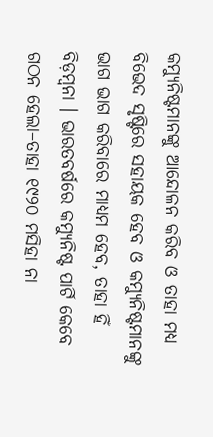କମ୍ୟୁନିଷ୍ଟମାନଙ୍କୁ ଆନ୍ଦୋଳନ କରିବ ଓ ତାହା ମଧ୍ୟ ବିଭେଦ ସୃଷ୍ଟିରେ ସହାୟକ ହେବ ଓ କମ୍ୟୁନିଷ୍ଟମାନଙ୍କୁ ଭାଗ ଭାଗ କରିବାରେ ମାଧ୍ୟମ ହେବ, ତାହା ହିଁ ବିଡ଼ମ୍ବନା । ଭାରତବର୍ଷରେ କମ୍ୟୁନିଷ୍ଟ ପାର୍ଟି କେବେ ଗଠନ ହେଲା–ତାହା ୧୯୨୦ ମସିହା ନା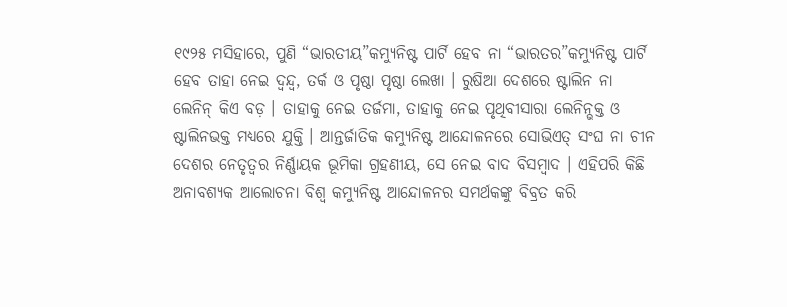୧୯୨୫ ମସିହାରେ, ପୁଣି “ଭାରତୀୟ”କମ୍ୟୁନିଷ୍ଟ ପାର୍ଟି ହେବ ନା “ଭାରତର”କମ୍ୟୁନିଷ୍ଟ ପାର୍ଟି ହେବ ତାହା ନେଇ ଦ୍ୱନ୍ଦ୍ୱ, ତର୍କ ଓ ପୃଷ୍ଠା ପୃଷ୍ଠା ଲେଖା । ରୁଷିଆ ଦେଶରେ ଷ୍ଟାଲିନ ନା ଲେନିନ୍ କିଏ ବଡ଼ । ତାହାକୁ ନେଇ ତର୍ଜମା, ତାହାକୁ ନେଇ ପୃଥିବୀସାରା ଲେନିନ୍ଭକ୍ତ ଓ ଷ୍ଟାଲିନଭକ୍ତ ମଧ୍ୟରେ ଯୁକ୍ତି । ଆନ୍ତର୍ଜାତିକ କମ୍ୟୁନିଷ୍ଟ ଆନ୍ଦୋଳନରେ ସୋଭିଏତ୍ ସଂଘ ନା ଚୀନ ଦେଶର ନେତୃତ୍ୱର ନିର୍ଣ୍ଣାୟକ ଭୂମିକା ଗ୍ରହଣୀୟ, ସେ ନେଇ ବାଦ ବିସମ୍ବାଦ । ଏହିପରି କିଛି ଅନାବଶ୍ୟକ ଆଲୋଚନା ବିଶ୍ୱ କମ୍ୟୁନିଷ୍ଟ ଆନ୍ଦୋଳନର ସମର୍ଥକଙ୍କୁ ବିବ୍ରତ କରି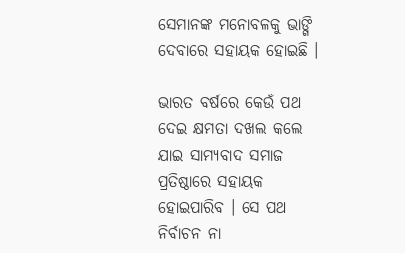ସେମାନଙ୍କ ମନୋବଳକୁ ଭାଙ୍ଗି ଦେବାରେ ସହାୟକ ହୋଇଛି ।

ଭାରତ ବର୍ଷରେ କେଉଁ ପଥ ଦେଇ କ୍ଷମତା ଦଖଲ କଲେ ଯାଇ ସାମ୍ୟବାଦ ସମାଜ ପ୍ରତିଷ୍ଠାରେ ସହାୟକ ହୋଇପାରିବ । ସେ ପଥ ନିର୍ବାଚନ ନା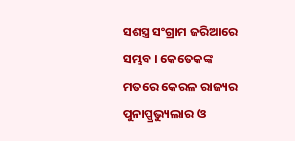ସଶସ୍ତ୍ର ସଂଗ୍ରାମ ଜରିଆରେ ସମ୍ଭବ । କେତେକଙ୍କ ମତରେ କେରଳ ରାଜ୍ୟର ପୁନାପ୍ପ୍ରଭ୍ୟୁଲାର ଓ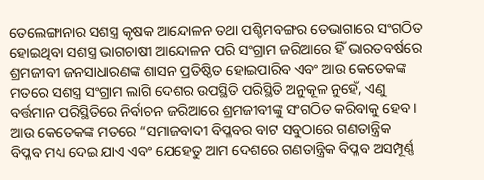ତେଲେଙ୍ଗାନାର ସଶସ୍ତ୍ର କୃଷକ ଆନ୍ଦୋଳନ ତଥା ପଶ୍ଚିମବଙ୍ଗର ତେଭାଗାରେ ସଂଗଠିତ ହୋଇଥିବା ସଶସ୍ତ୍ର ଭାଗଚାଷୀ ଆନ୍ଦୋଳନ ପରି ସଂଗ୍ରାମ ଜରିଆରେ ହିଁ ଭାରତବର୍ଷରେ ଶ୍ରମଜୀବୀ ଜନସାଧାରଣଙ୍କ ଶାସନ ପ୍ରତିଷ୍ଠିତ ହୋଇପାରିବ ଏବଂ ଆଉ କେତେକଙ୍କ ମତରେ ସଶସ୍ତ୍ର ସଂଗ୍ରାମ ଲାଗି ଦେଶର ଉପସ୍ଥିତି ପରିସ୍ଥିତି ଅନୁକୂଳ ନୁହେଁ, ଏଣୁ ବର୍ତ୍ତମାନ ପରିସ୍ଥିତିରେ ନିର୍ବାଚନ ଜରିଆରେ ଶ୍ରମଜୀବୀଙ୍କୁ ସଂଗଠିତ କରିବାକୁ ହେବ । ଆଉ କେତେକଙ୍କ ମତରେ “ସମାଜବାଦୀ ବିପ୍ଳବର ବାଟ ସବୁଠାରେ ଗଣତାନ୍ତ୍ରିକ ବିପ୍ଳବ ମଧ୍ୟ ଦେଇ ଯାଏ ଏବଂ ଯେହେତୁ ଆମ ଦେଶରେ ଗଣତାନ୍ତ୍ରିକ ବିପ୍ଳବ ଅସମ୍ପୂର୍ଣ୍ଣ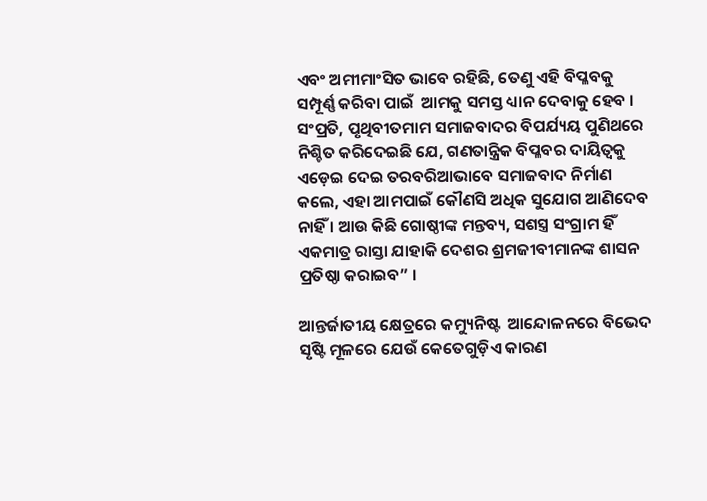ଏବଂ ଅମୀମାଂସିତ ଭାବେ ରହିଛି, ତେଣୁ ଏହି ବିପ୍ଳବକୁ ସମ୍ପୂର୍ଣ୍ଣ କରିବା ପାଇଁ  ଆମକୁ ସମସ୍ତ ଧ୍ୟାନ ଦେବାକୁ ହେବ । ସଂପ୍ରତି, ପୃଥିବୀତମାମ ସମାଜବାଦର ବିପର୍ଯ୍ୟୟ ପୁଣିଥରେ ନିଶ୍ଚିତ କରିଦେଇଛି ଯେ, ଗଣତାନ୍ତ୍ରିକ ବିପ୍ଳବର ଦାୟିତ୍ୱକୁ ଏଡ଼େଇ ଦେଇ ତରବରିଆଭାବେ ସମାଜବାଦ ନିର୍ମାଣ କଲେ, ଏହା ଆମପାଇଁ କୌଣସି ଅଧିକ ସୁଯୋଗ ଆଣିଦେବ ନାହିଁ । ଆଉ କିଛି ଗୋଷ୍ଠୀଙ୍କ ମନ୍ତବ୍ୟ, ସଶସ୍ତ୍ର ସଂଗ୍ରାମ ହିଁ ଏକମାତ୍ର ରାସ୍ତା ଯାହାକି ଦେଶର ଶ୍ରମଜୀବୀମାନଙ୍କ ଶାସନ ପ୍ରତିଷ୍ଠା କରାଇବ” ।

ଆନ୍ତର୍ଜାତୀୟ କ୍ଷେତ୍ରରେ କମ୍ୟୁନିଷ୍ଟ  ଆନ୍ଦୋଳନରେ ବିଭେଦ ସୃଷ୍ଟି ମୂଳରେ ଯେଉଁ କେତେଗୁଡ଼ିଏ କାରଣ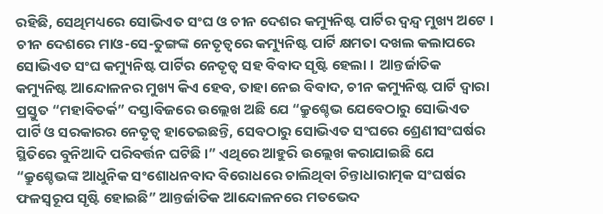ରହିଛି, ସେଥିମଧ୍ୟରେ ସୋଭିଏତ ସଂଘ ଓ ଚୀନ ଦେଶର କମ୍ୟୁନିଷ୍ଟ ପାର୍ଟିର ଦ୍ୱନ୍ଦ୍ୱ ମୁଖ୍ୟ ଅଟେ । ଚୀନ ଦେଶରେ ମାଓ-ସେ-ତୁଙ୍ଗଙ୍କ ନେତୃତ୍ୱରେ କମ୍ୟୁନିଷ୍ଟ ପାର୍ଟି କ୍ଷମତା ଦଖଲ କଲାପରେ ସୋଭିଏତ ସଂଘ କମ୍ୟୁନିଷ୍ଟ ପାର୍ଟିର ନେତୃତ୍ୱ ସହ ବିବାଦ ସୃଷ୍ଟି ହେଲା ।  ଆନ୍ତର୍ଜାତିକ କମ୍ୟୁନିଷ୍ଟ ଆନ୍ଦୋଳନର ମୁଖ୍ୟ କିଏ ହେବ, ତାହା ନେଇ ବିବାଦ, ଚୀନ କମ୍ୟୁନିଷ୍ଟ ପାର୍ଟି ଦ୍ୱାରା ପ୍ରସ୍ତୁତ “ମହାବିତର୍କ” ଦସ୍ତାବିଜରେ ଉଲ୍ଲେଖ ଅଛି ଯେ “କ୍ରୁଶ୍ଚେଭ ଯେବେଠାରୁ ସୋଭିଏତ ପାର୍ଟି ଓ ସରକାରର ନେତୃତ୍ୱ ହାତେଇଛନ୍ତି, ସେବଠାରୁ ସୋଭିଏତ ସଂଘରେ ଶ୍ରେଣୀସଂଘର୍ଷର ସ୍ଥିତିରେ ବୁନିଆଦି ପରିବର୍ତ୍ତନ ଘଟିଛି ।” ଏଥିରେ ଆହୁରି ଉଲ୍ଲେଖ କରାଯାଇଛି ଯେ “କ୍ରୁଶ୍ଚେଭଙ୍କ ଆଧୁନିକ ସଂଶୋଧନବାଦ ବିରୋଧରେ ଚାଲିଥିବା ଚିନ୍ତାଧାରାତ୍ମକ ସଂଘର୍ଷର ଫଳସ୍ୱରୂପ ସୃଷ୍ଟି ହୋଇଛି” ଆନ୍ତର୍ଜାତିକ ଆନ୍ଦୋଳନରେ ମତଭେଦ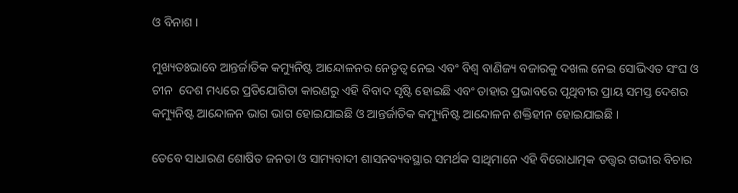ଓ ବିନାଶ ।

ମୁଖ୍ୟତଃଭାବେ ଆନ୍ତର୍ଜାତିକ କମ୍ୟୁନିଷ୍ଟ ଆନ୍ଦୋଳନର ନେତୃତ୍ୱ ନେଇ ଏବଂ ବିଶ୍ୱ ବାଣିଜ୍ୟ ବଜାରକୁ ଦଖଲ ନେଇ ସୋଭିଏତ ସଂଘ ଓ ଚୀନ  ଦେଶ ମଧ୍ୟରେ ପ୍ରତିଯୋଗିତା କାରଣରୁ ଏହି ବିବାଦ ସୃଷ୍ଟି ହୋଇଛି ଏବଂ ତାହାର ପ୍ରଭାବରେ ପୃଥିବୀର ପ୍ରାୟ ସମସ୍ତ ଦେଶର କମ୍ୟୁନିଷ୍ଟ ଆନ୍ଦୋଳନ ଭାଗ ଭାଗ ହୋଇଯାଇଛି ଓ ଆନ୍ତର୍ଜାତିକ କମ୍ୟୁନିଷ୍ଟ ଆନ୍ଦୋଳନ ଶକ୍ତିହୀନ ହୋଇଯାଇଛି ।

ତେବେ ସାଧାରଣ ଶୋଷିତ ଜନତା ଓ ସାମ୍ୟବାଦୀ ଶାସନବ୍ୟବସ୍ଥାର ସମର୍ଥକ ସାଥିମାନେ ଏହି ବିରୋଧାତ୍ମକ ତତ୍ତ୍ୱର ଗଭୀର ବିଚାର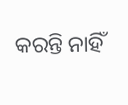କରନ୍ତି ନାହିଁ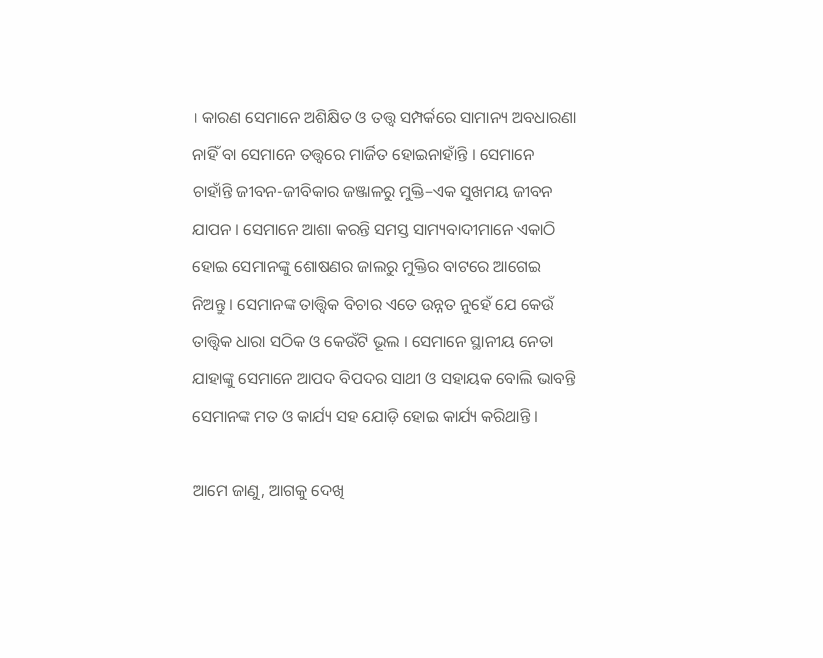। କାରଣ ସେମାନେ ଅଶିକ୍ଷିତ ଓ ତତ୍ତ୍ୱ ସମ୍ପର୍କରେ ସାମାନ୍ୟ ଅବଧାରଣା ନାହିଁ ବା ସେମାନେ ତତ୍ତ୍ୱରେ ମାର୍ଜିତ ହୋଇନାହାଁନ୍ତି । ସେମାନେ ଚାହାଁନ୍ତି ଜୀବନ-ଜୀବିକାର ଜଞ୍ଜାଳରୁ ମୁକ୍ତି–ଏକ ସୁଖମୟ ଜୀବନ ଯାପନ । ସେମାନେ ଆଶା କରନ୍ତି ସମସ୍ତ ସାମ୍ୟବାଦୀମାନେ ଏକାଠି ହୋଇ ସେମାନଙ୍କୁ ଶୋଷଣର ଜାଲରୁ ମୁକ୍ତିର ବାଟରେ ଆଗେଇ ନିଅନ୍ତୁ । ସେମାନଙ୍କ ତାତ୍ତ୍ୱିକ ବିଚାର ଏତେ ଉନ୍ନତ ନୁହେଁ ଯେ କେଉଁ ତାତ୍ତ୍ୱିକ ଧାରା ସଠିକ ଓ କେଉଁଟି ଭୂଲ । ସେମାନେ ସ୍ଥାନୀୟ ନେତା ଯାହାଙ୍କୁ ସେମାନେ ଆପଦ ବିପଦର ସାଥୀ ଓ ସହାୟକ ବୋଲି ଭାବନ୍ତି ସେମାନଙ୍କ ମତ ଓ କାର୍ଯ୍ୟ ସହ ଯୋଡ଼ି ହୋଇ କାର୍ଯ୍ୟ କରିଥାନ୍ତି ।

ଆମେ ଜାଣୁ, ଆଗକୁ ଦେଖି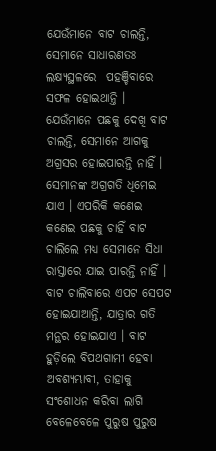ଯେଉଁମାନେ ବାଟ ଚାଲନ୍ତି, ସେମାନେ ସାଧାରଣତଃ ଲକ୍ଷ୍ୟସ୍ଥଳରେ  ପହଞ୍ଚିବାରେ ସଫଳ ହୋଇଥାନ୍ତି । ଯେଉଁମାନେ ପଛକୁ ଦେଖି ବାଟ ଚାଲନ୍ତି, ସେମାନେ ଆଗକୁ ଅଗ୍ରସର ହୋଇପାରନ୍ତି ନାହିଁ । ସେମାନଙ୍କ ଅଗ୍ରଗତି ଧିମେଇ ଯାଏ । ଏପରିକି କଣେଇ କଣେଇ ପଛକୁ ଚାହିଁ ବାଟ ଚାଲିଲେ ମଧ୍ୟ ସେମାନେ ସିଧା ରାସ୍ତାରେ ଯାଇ ପାରନ୍ତି ନାହିଁ । ବାଟ ଚାଲିବାରେ ଏପଟ ସେପଟ ହୋଇଯାଆନ୍ତି, ଯାତ୍ରାର ଗତି ମନ୍ଥର ହୋଇଯାଏ । ବାଟ ହୁଡ଼ିଲେ ବିପଥଗାମୀ ହେବା ଅବଶ୍ୟମ୍ଭାବୀ, ତାହାକୁ ସଂଶୋଧନ କରିବା ଲାଗି ବେଳେବେଳେ ପୁରୁଷ ପୁରୁଷ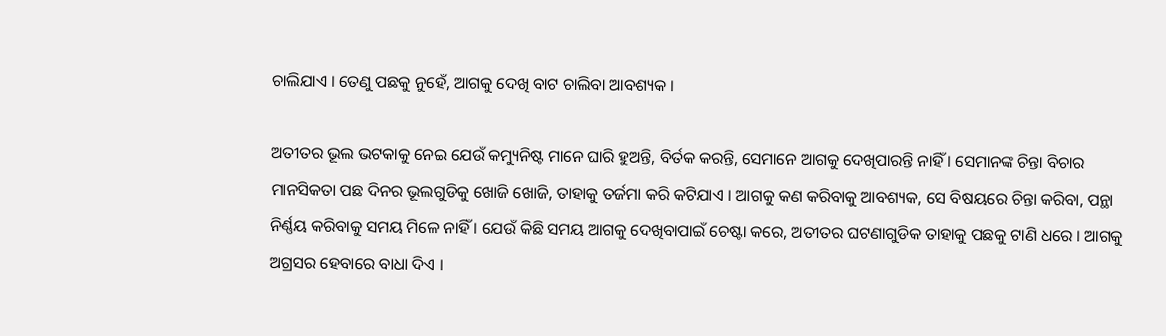ଚାଲିଯାଏ । ତେଣୁ ପଛକୁ ନୁହେଁ, ଆଗକୁ ଦେଖି ବାଟ ଚାଲିବା ଆବଶ୍ୟକ ।

ଅତୀତର ଭୂଲ ଭଟକାକୁ ନେଇ ଯେଉଁ କମ୍ୟୁନିଷ୍ଟ ମାନେ ଘାରି ହୁଅନ୍ତି, ବିର୍ତକ କରନ୍ତି, ସେମାନେ ଆଗକୁ ଦେଖିପାରନ୍ତି ନାହିଁ । ସେମାନଙ୍କ ଚିନ୍ତା ବିଚାର ମାନସିକତା ପଛ ଦିନର ଭୂଲଗୁଡିକୁ ଖୋଜି ଖୋଜି, ତାହାକୁ ତର୍ଜମା କରି କଟିଯାଏ । ଆଗକୁ କଣ କରିବାକୁ ଆବଶ୍ୟକ, ସେ ବିଷୟରେ ଚିନ୍ତା କରିବା, ପନ୍ଥା ନିର୍ଣ୍ଣୟ କରିବାକୁ ସମୟ ମିଳେ ନାହିଁ । ଯେଉଁ କିଛି ସମୟ ଆଗକୁ ଦେଖିବାପାଇଁ ଚେଷ୍ଟା କରେ, ଅତୀତର ଘଟଣାଗୁଡିକ ତାହାକୁ ପଛକୁ ଟାଣି ଧରେ । ଆଗକୁ ଅଗ୍ରସର ହେବାରେ ବାଧା ଦିଏ ।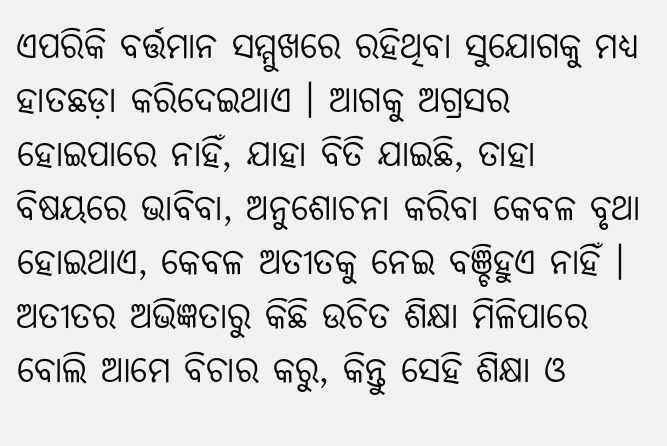ଏପରିକି ବର୍ତ୍ତମାନ ସମ୍ମୁଖରେ ରହିଥିବା ସୁଯୋଗକୁ ମଧ୍ୟ ହାତଛଡ଼ା କରିଦେଇଥାଏ । ଆଗକୁ ଅଗ୍ରସର ହୋଇପାରେ ନାହିଁ, ଯାହା ବିତି ଯାଇଛି, ତାହା ବିଷୟରେ ଭାବିବା, ଅନୁଶୋଚନା କରିବା କେବଳ ବୃଥା ହୋଇଥାଏ, କେବଳ ଅତୀତକୁ ନେଇ ବଞ୍ଚିହୁଏ ନାହିଁ । ଅତୀତର ଅଭିଜ୍ଞତାରୁ କିଛି ଉଚିତ ଶିକ୍ଷା ମିଳିପାରେ ବୋଲି ଆମେ ବିଚାର କରୁ, କିନ୍ତୁ ସେହି ଶିକ୍ଷା ଓ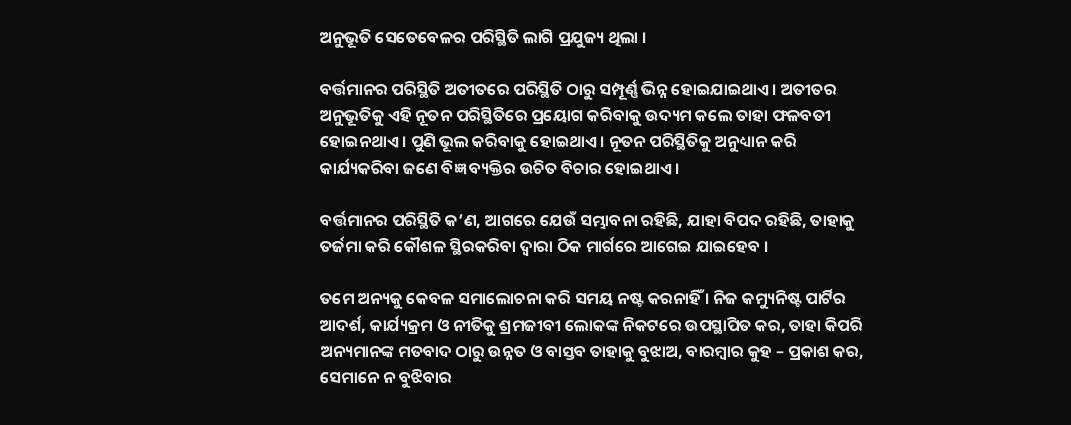ଅନୁଭୂତି ସେତେବେଳର ପରିସ୍ଥିତି ଲାଗି ପ୍ରଯୁଜ୍ୟ ଥିଲା ।

ବର୍ତ୍ତମାନର ପରିସ୍ଥିତି ଅତୀତରେ ପରିସ୍ଥିତି ଠାରୁ ସମ୍ପୂର୍ଣ୍ଣ ଭିନ୍ନ ହୋଇଯାଇଥାଏ । ଅତୀତର ଅନୁଭୂତିକୁ ଏହି ନୂତନ ପରିସ୍ଥିତିରେ ପ୍ରୟୋଗ କରିବାକୁ ଉଦ୍ୟମ କଲେ ତାହା ଫଳବତୀ ହୋଇନଥାଏ । ପୁଣି ଭୂଲ କରିବାକୁ ହୋଇଥାଏ । ନୂତନ ପରିସ୍ଥିତିକୁ ଅନୁଧ୍ୟାନ କରି କାର୍ଯ୍ୟକରିବା ଜଣେ ବିଜ୍ଞ ବ୍ୟକ୍ତିର ଉଚିତ ବିଚାର ହୋଇଥାଏ ।

ବର୍ତ୍ତମାନର ପରିସ୍ଥିତି କ’ଣ, ଆଗରେ ଯେଉଁ ସମ୍ଭାବନା ରହିଛି, ଯାହା ବିପଦ ରହିଛି, ତାହାକୁ ତର୍ଜମା କରି କୌଶଳ ସ୍ଥିରକରିବା ଦ୍ୱାରା ଠିକ ମାର୍ଗରେ ଆଗେଇ ଯାଇହେବ ।

ତମେ ଅନ୍ୟକୁ କେବଳ ସମାଲୋଚନା କରି ସମୟ ନଷ୍ଟ କରନାହିଁ । ନିଜ କମ୍ୟୁନିଷ୍ଟ ପାର୍ଟିର ଆଦର୍ଶ, କାର୍ଯ୍ୟକ୍ରମ ଓ ନୀତିକୁ ଶ୍ରମଜୀବୀ ଲୋକଙ୍କ ନିକଟରେ ଉପସ୍ଥାପିତ କର, ତାହା କିପରି ଅନ୍ୟମାନଙ୍କ ମତବାଦ ଠାରୁ ଉନ୍ନତ ଓ ବାସ୍ତବ ତାହାକୁ ବୁଝାଅ, ବାରମ୍ବାର କୁହ – ପ୍ରକାଶ କର, ସେମାନେ ନ ବୁଝିବାର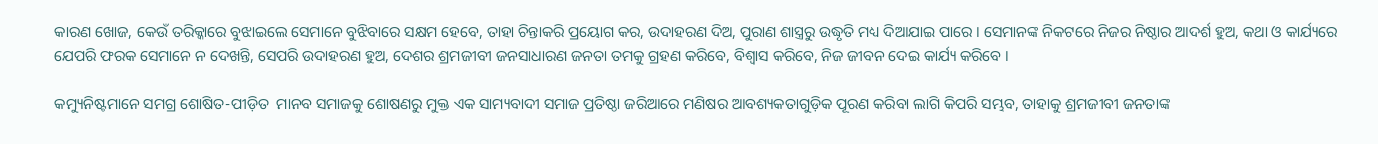କାରଣ ଖୋଜ, କେଉଁ ତରିକ୍କାରେ ବୁଝାଇଲେ ସେମାନେ ବୁଝିବାରେ ସକ୍ଷମ ହେବେ, ତାହା ଚିନ୍ତାକରି ପ୍ରୟୋଗ କର, ଉଦାହରଣ ଦିଅ, ପୁରାଣ ଶାସ୍ତ୍ରରୁ ଉଦ୍ଧୃତି ମଧ୍ୟ ଦିଆଯାଇ ପାରେ । ସେମାନଙ୍କ ନିକଟରେ ନିଜର ନିଷ୍ଠାର ଆଦର୍ଶ ହୁଅ, କଥା ଓ କାର୍ଯ୍ୟରେ ଯେପରି ଫରକ ସେମାନେ ନ ଦେଖନ୍ତି, ସେପରି ଉଦାହରଣ ହୁଅ, ଦେଶର ଶ୍ରମଜୀବୀ ଜନସାଧାରଣ ଜନତା ତମକୁ ଗ୍ରହଣ କରିବେ, ବିଶ୍ୱାସ କରିବେ, ନିଜ ଜୀବନ ଦେଇ କାର୍ଯ୍ୟ କରିବେ ।

କମ୍ୟୁନିଷ୍ଟମାନେ ସମଗ୍ର ଶୋଷିତ-ପୀଡ଼ିତ  ମାନବ ସମାଜକୁ ଶୋଷଣରୁ ମୁକ୍ତ ଏକ ସାମ୍ୟବାଦୀ ସମାଜ ପ୍ରତିଷ୍ଠା ଜରିଆରେ ମଣିଷର ଆବଶ୍ୟକତାଗୁଡ଼ିକ ପୂରଣ କରିବା ଲାଗି କିପରି ସମ୍ଭବ, ତାହାକୁ ଶ୍ରମଜୀବୀ ଜନତାଙ୍କ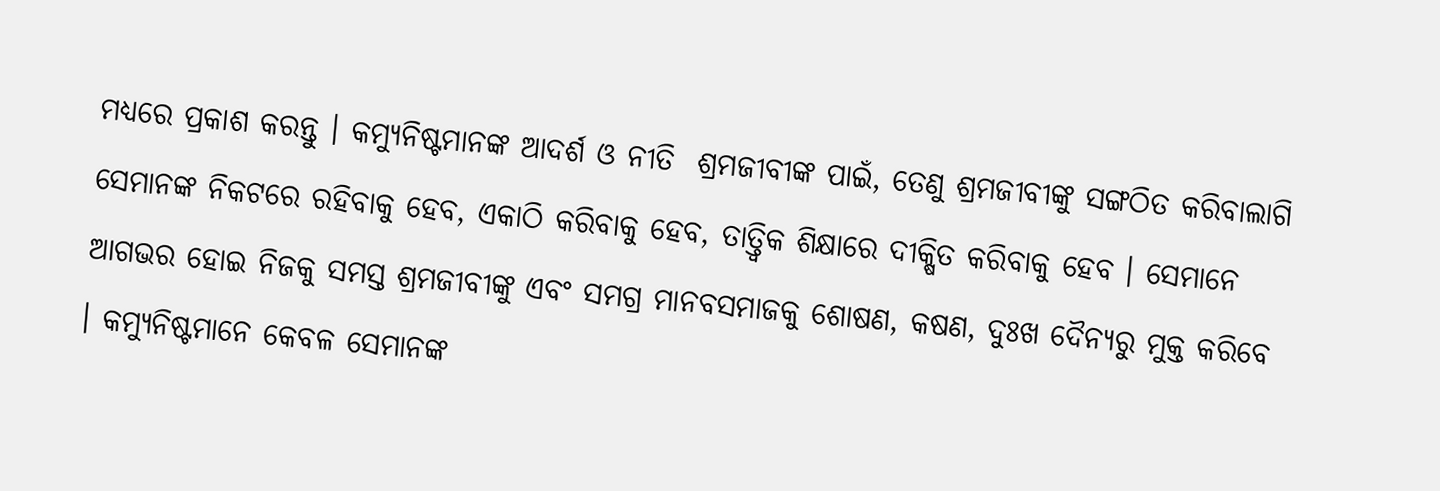ମଧ୍ୟରେ ପ୍ରକାଶ କରନ୍ତୁ । କମ୍ୟୁନିଷ୍ଟମାନଙ୍କ ଆଦର୍ଶ ଓ ନୀତି  ଶ୍ରମଜୀବୀଙ୍କ ପାଇଁ, ତେଣୁ ଶ୍ରମଜୀବୀଙ୍କୁ ସଙ୍ଗଠିତ କରିବାଲାଗି ସେମାନଙ୍କ ନିକଟରେ ରହିବାକୁ ହେବ, ଏକାଠି କରିବାକୁ ହେବ, ତାତ୍ତ୍ୱିକ ଶିକ୍ଷାରେ ଦୀକ୍ଷିତ କରିବାକୁ ହେବ । ସେମାନେ ଆଗଭର ହୋଇ ନିଜକୁ ସମସ୍ତ ଶ୍ରମଜୀବୀଙ୍କୁ ଏବଂ ସମଗ୍ର ମାନବସମାଜକୁ ଶୋଷଣ, କଷଣ, ଦୁଃଖ ଦୈନ୍ୟରୁ ମୁକ୍ତ କରିବେ । କମ୍ୟୁନିଷ୍ଟମାନେ କେବଳ ସେମାନଙ୍କ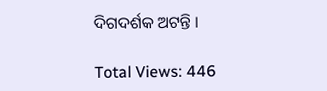ଦିଗଦର୍ଶକ ଅଟନ୍ତି ।

Total Views: 446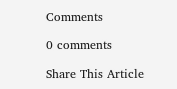Comments

0 comments

Share This Article